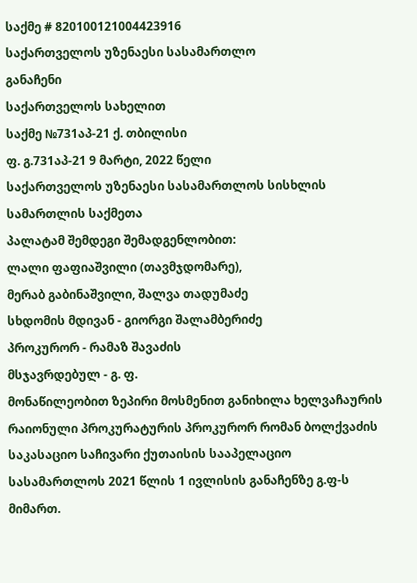საქმე # 820100121004423916
საქართველოს უზენაესი სასამართლო
განაჩენი
საქართველოს სახელით
საქმე №731აპ-21 ქ. თბილისი
ფ. გ.731აპ-21 9 მარტი, 2022 წელი
საქართველოს უზენაესი სასამართლოს სისხლის სამართლის საქმეთა
პალატამ შემდეგი შემადგენლობით:
ლალი ფაფიაშვილი (თავმჯდომარე),
მერაბ გაბინაშვილი, შალვა თადუმაძე
სხდომის მდივან - გიორგი შალამბერიძე
პროკურორ - რამაზ შავაძის
მსჯავრდებულ - გ. ფ.
მონაწილეობით ზეპირი მოსმენით განიხილა ხელვაჩაურის რაიონული პროკურატურის პროკურორ რომან ბოლქვაძის საკასაციო საჩივარი ქუთაისის სააპელაციო სასამართლოს 2021 წლის 1 ივლისის განაჩენზე გ.ფ-ს მიმართ.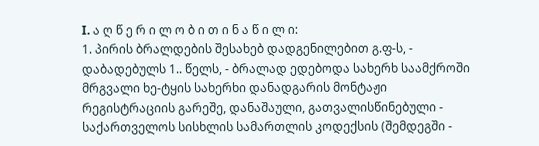I. ა ღ წ ე რ ი ლ ო ბ ი თ ი ნ ა წ ი ლ ი:
1. პირის ბრალდების შესახებ დადგენილებით გ.ფ-ს, - დაბადებულს 1.. წელს, - ბრალად ედებოდა სახერხ საამქროში მრგვალი ხე-ტყის სახერხი დანადგარის მონტაჟი რეგისტრაციის გარეშე, დანაშაული, გათვალისწინებული - საქართველოს სისხლის სამართლის კოდექსის (შემდეგში -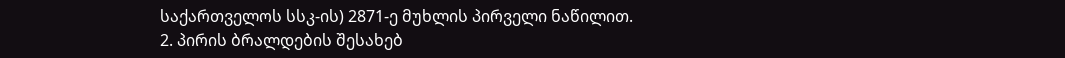საქართველოს სსკ-ის) 2871-ე მუხლის პირველი ნაწილით.
2. პირის ბრალდების შესახებ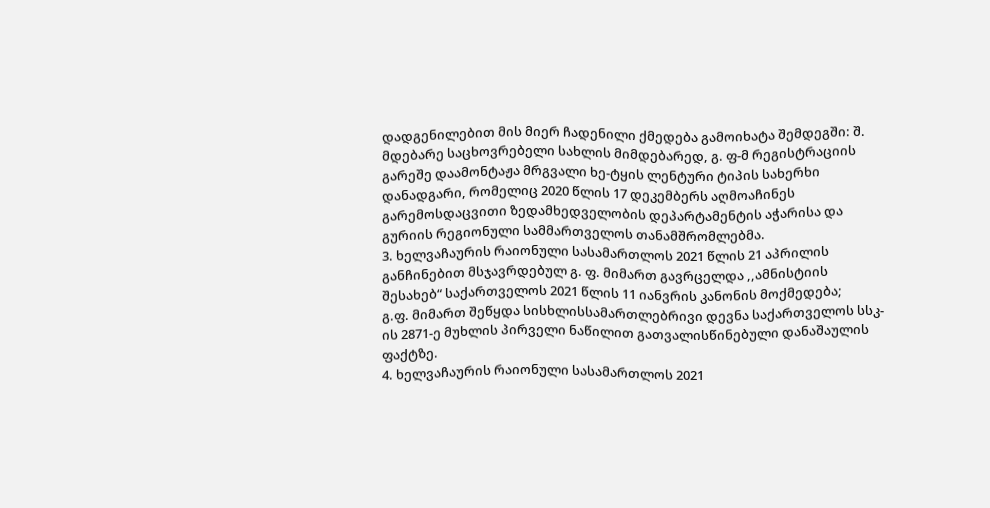დადგენილებით მის მიერ ჩადენილი ქმედება გამოიხატა შემდეგში: შ. მდებარე საცხოვრებელი სახლის მიმდებარედ, გ. ფ-მ რეგისტრაციის გარეშე დაამონტაჟა მრგვალი ხე-ტყის ლენტური ტიპის სახერხი დანადგარი, რომელიც 2020 წლის 17 დეკემბერს აღმოაჩინეს გარემოსდაცვითი ზედამხედველობის დეპარტამენტის აჭარისა და გურიის რეგიონული სამმართველოს თანამშრომლებმა.
3. ხელვაჩაურის რაიონული სასამართლოს 2021 წლის 21 აპრილის განჩინებით მსჯავრდებულ გ. ფ. მიმართ გავრცელდა ,,ამნისტიის შესახებ“ საქართველოს 2021 წლის 11 იანვრის კანონის მოქმედება;
გ.ფ. მიმართ შეწყდა სისხლისსამართლებრივი დევნა საქართველოს სსკ-ის 2871-ე მუხლის პირველი ნაწილით გათვალისწინებული დანაშაულის ფაქტზე.
4. ხელვაჩაურის რაიონული სასამართლოს 2021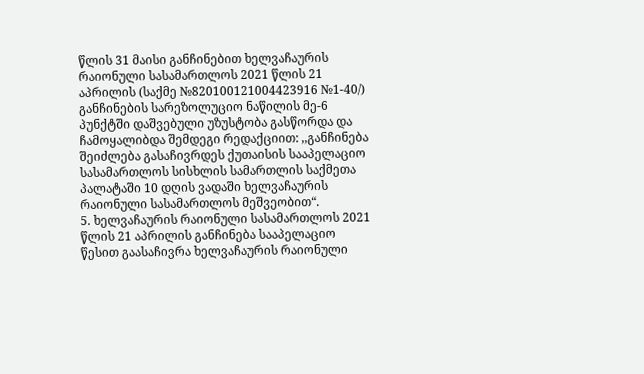წლის 31 მაისი განჩინებით ხელვაჩაურის რაიონული სასამართლოს 2021 წლის 21 აპრილის (საქმე №820100121004423916 №1-40/) განჩინების სარეზოლუციო ნაწილის მე-6 პუნქტში დაშვებული უზუსტობა გასწორდა და ჩამოყალიბდა შემდეგი რედაქციით: ,,განჩინება შეიძლება გასაჩივრდეს ქუთაისის სააპელაციო სასამართლოს სისხლის სამართლის საქმეთა პალატაში 10 დღის ვადაში ხელვაჩაურის რაიონული სასამართლოს მეშვეობით“.
5. ხელვაჩაურის რაიონული სასამართლოს 2021 წლის 21 აპრილის განჩინება სააპელაციო წესით გაასაჩივრა ხელვაჩაურის რაიონული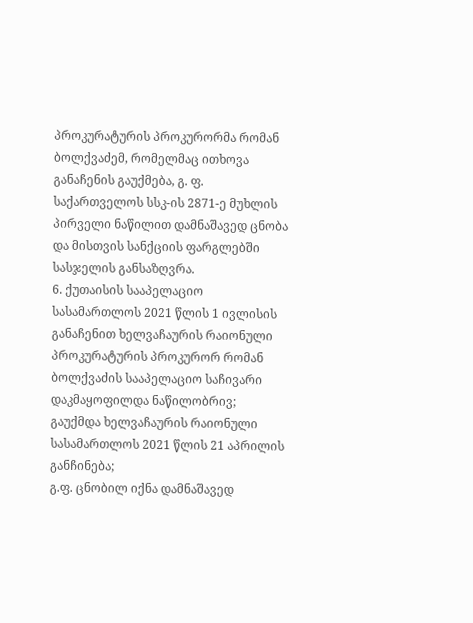პროკურატურის პროკურორმა რომან ბოლქვაძემ, რომელმაც ითხოვა განაჩენის გაუქმება, გ. ფ. საქართველოს სსკ-ის 2871-ე მუხლის პირველი ნაწილით დამნაშავედ ცნობა და მისთვის სანქციის ფარგლებში სასჯელის განსაზღვრა.
6. ქუთაისის სააპელაციო სასამართლოს 2021 წლის 1 ივლისის განაჩენით ხელვაჩაურის რაიონული პროკურატურის პროკურორ რომან ბოლქვაძის სააპელაციო საჩივარი დაკმაყოფილდა ნაწილობრივ;
გაუქმდა ხელვაჩაურის რაიონული სასამართლოს 2021 წლის 21 აპრილის განჩინება;
გ.ფ. ცნობილ იქნა დამნაშავედ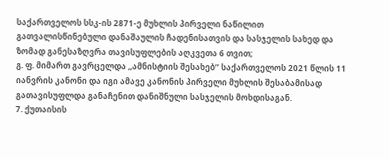საქართველოს სსკ-ის 2871-ე მუხლის პირველი ნაწილით გათვალისწინებული დანაშაულის ჩადენისათვის და სასჯელის სახედ და ზომად განესაზღვრა თავისუფლების აღკვეთა 6 თვით;
გ. ფ. მიმართ გავრცელდა ,,ამნისტიის შესახებ’’ საქართველოს 2021 წლის 11 იანვრის კანონი და იგი ამავე კანონის პირველი მუხლის შესაბამისად გათავისუფლდა განაჩენით დანიშნული სასჯელის მოხდისაგან.
7. ქუთაისის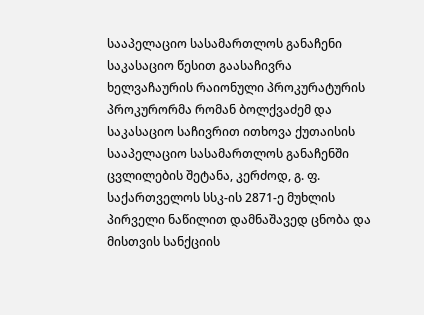სააპელაციო სასამართლოს განაჩენი საკასაციო წესით გაასაჩივრა ხელვაჩაურის რაიონული პროკურატურის პროკურორმა რომან ბოლქვაძემ და საკასაციო საჩივრით ითხოვა ქუთაისის სააპელაციო სასამართლოს განაჩენში ცვლილების შეტანა, კერძოდ, გ. ფ. საქართველოს სსკ-ის 2871-ე მუხლის პირველი ნაწილით დამნაშავედ ცნობა და მისთვის სანქციის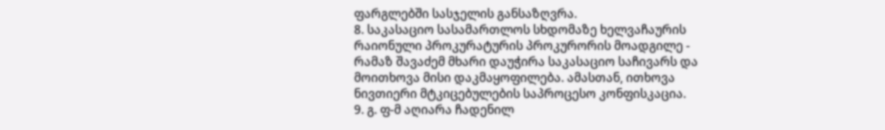ფარგლებში სასჯელის განსაზღვრა.
8. საკასაციო სასამართლოს სხდომაზე ხელვაჩაურის რაიონული პროკურატურის პროკურორის მოადგილე - რამაზ შავაძემ მხარი დაუჭირა საკასაციო საჩივარს და მოითხოვა მისი დაკმაყოფილება. ამასთან, ითხოვა ნივთიერი მტკიცებულების საპროცესო კონფისკაცია.
9. გ. ფ-მ აღიარა ჩადენილ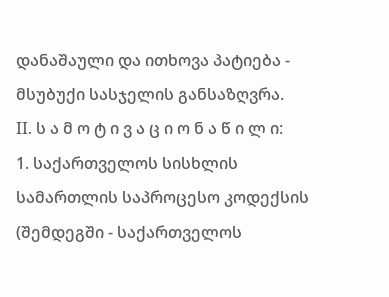დანაშაული და ითხოვა პატიება - მსუბუქი სასჯელის განსაზღვრა.
II. ს ა მ ო ტ ი ვ ა ც ი ო ნ ა წ ი ლ ი:
1. საქართველოს სისხლის სამართლის საპროცესო კოდექსის (შემდეგში - საქართველოს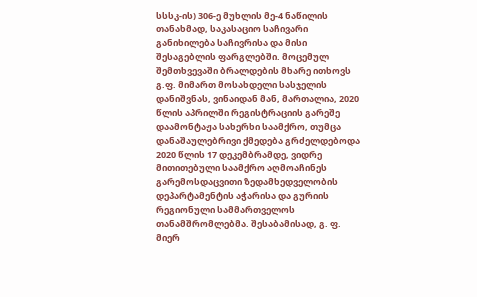სსსკ-ის) 306-ე მუხლის მე-4 ნაწილის თანახმად, საკასაციო საჩივარი განიხილება საჩივრისა და მისი შესაგებლის ფარგლებში. მოცემულ შემთხვევაში ბრალდების მხარე ითხოვს გ.ფ. მიმართ მოსახდელი სასჯელის დანიშვნას, ვინაიდან მან, მართალია, 2020 წლის აპრილში რეგისტრაციის გარეშე დაამონტაჟა სახერხი საამქრო, თუმცა დანაშაულებრივი ქმედება გრძელდებოდა 2020 წლის 17 დეკემბრამდე, ვიდრე მითითებული საამქრო აღმოაჩინეს გარემოსდაცვითი ზედამხედველობის დეპარტამენტის აჭარისა და გურიის რეგიონული სამმართველოს თანამშრომლებმა. შესაბამისად, გ. ფ. მიერ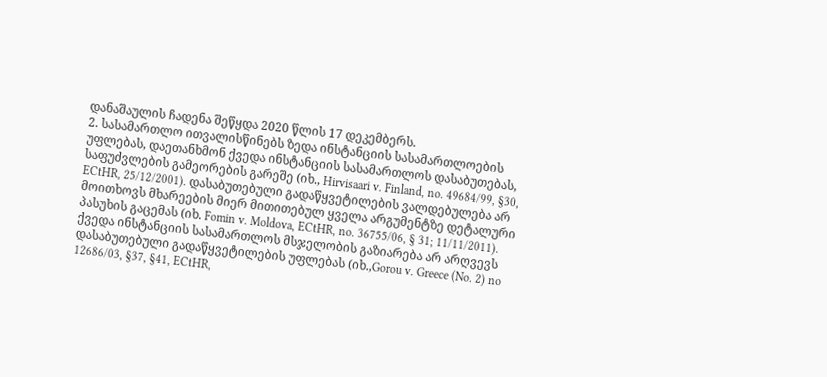დანაშაულის ჩადენა შეწყდა 2020 წლის 17 დეკემბერს.
2. სასამართლო ითვალისწინებს ზედა ინსტანციის სასამართლოების უფლებას, დაეთანხმონ ქვედა ინსტანციის სასამართლოს დასაბუთებას, საფუძვლების გამეორების გარეშე (იხ., Hirvisaari v. Finland, no. 49684/99, §30, ECtHR, 25/12/2001). დასაბუთებული გადაწყვეტილების ვალდებულება არ მოითხოვს მხარეების მიერ მითითებულ ყველა არგუმენტზე დეტალური პასუხის გაცემას (იხ. Fomin v. Moldova, ECtHR, no. 36755/06, § 31; 11/11/2011). ქვედა ინსტანციის სასამართლოს მსჯელობის გაზიარება არ არღვევს დასაბუთებული გადაწყვეტილების უფლებას (იხ.,Gorou v. Greece (No. 2) no 12686/03, §37, §41, ECtHR,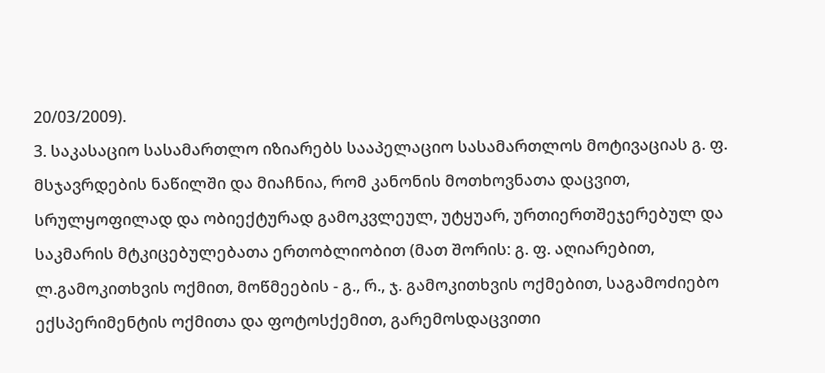20/03/2009).
3. საკასაციო სასამართლო იზიარებს სააპელაციო სასამართლოს მოტივაციას გ. ფ. მსჯავრდების ნაწილში და მიაჩნია, რომ კანონის მოთხოვნათა დაცვით, სრულყოფილად და ობიექტურად გამოკვლეულ, უტყუარ, ურთიერთშეჯერებულ და საკმარის მტკიცებულებათა ერთობლიობით (მათ შორის: გ. ფ. აღიარებით, ლ.გამოკითხვის ოქმით, მოწმეების - გ., რ., ჯ. გამოკითხვის ოქმებით, საგამოძიებო ექსპერიმენტის ოქმითა და ფოტოსქემით, გარემოსდაცვითი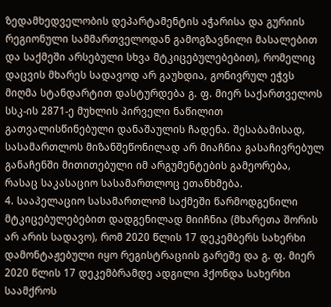ზედამხედველობის დეპარტამენტის აჭარისა და გურიის რეგიონული სამმართველოდან გამოგზავნილი მასალებით და საქმეში არსებული სხვა მტკიცებულებებით), რომელიც დაცვის მხარეს სადავოდ არ გაუხდია, გონივრულ ეჭვს მიღმა სტანდარტით დასტურდება გ. ფ. მიერ საქართველოს სსკ-ის 2871-ე მუხლის პირველი ნაწილით გათვალისწინებული დანაშაულის ჩადენა. შესაბამისად, სასამართლოს მიზანშეწონილად არ მიაჩნია გასაჩივრებულ განაჩენში მითითებული იმ არგუმენტების გამეორება, რასაც საკასაციო სასამართლოც ეთანხმება.
4. სააპელაციო სასამართლომ საქმეში წარმოდგენილი მტკიცებულებებით დადგენილად მიიჩნია (მხარეთა შორის არ არის სადავო), რომ 2020 წლის 17 დეკემბერს სახერხი დამონტაჟებული იყო რეგისტრაციის გარეშე და გ. ფ. მიერ 2020 წლის 17 დეკემბრამდე ადგილი ჰქონდა სახერხი საამქროს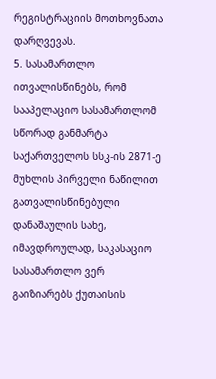რეგისტრაციის მოთხოვნათა დარღვევას.
5. სასამართლო ითვალისწინებს, რომ სააპელაციო სასამართლომ სწორად განმარტა საქართველოს სსკ-ის 2871-ე მუხლის პირველი ნაწილით გათვალისწინებული დანაშაულის სახე, იმავდროულად, საკასაციო სასამართლო ვერ გაიზიარებს ქუთაისის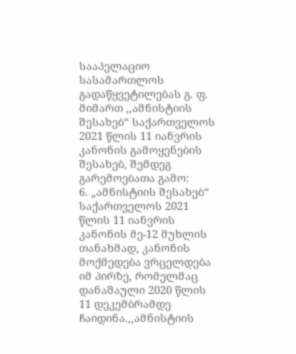სააპელაციო სასამართლოს გადაწყვეტილებას გ. ფ. მიმართ ,,ამნისტიის შესახებ“ საქართველოს 2021 წლის 11 იანვრის კანონის გამოყენების შესახებ, შემდეგ გარემოებათა გამო:
6. „ამნისტიის შესახებ“ საქართველოს 2021 წლის 11 იანვრის კანონის მე-12 მუხლის თანახმად, კანონის მოქმედება ვრცელდება იმ პირზე, რომელმაც დანაშაული 2020 წლის 11 დეკემბრამდე ჩაიდინა.,,ამნისტიის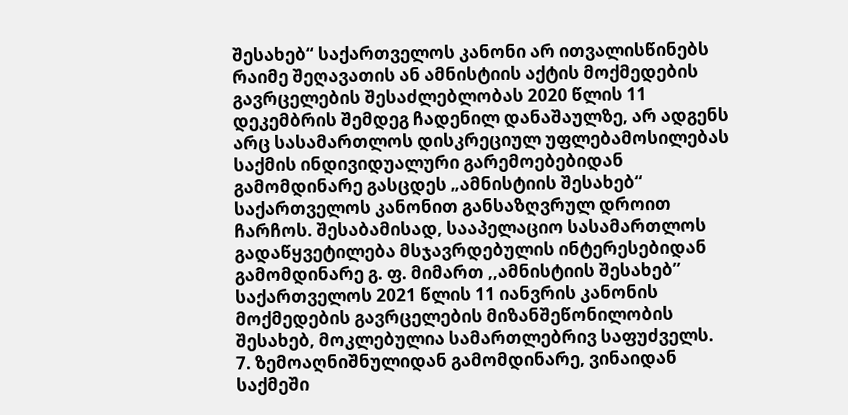შესახებ“ საქართველოს კანონი არ ითვალისწინებს რაიმე შეღავათის ან ამნისტიის აქტის მოქმედების გავრცელების შესაძლებლობას 2020 წლის 11 დეკემბრის შემდეგ ჩადენილ დანაშაულზე, არ ადგენს არც სასამართლოს დისკრეციულ უფლებამოსილებას საქმის ინდივიდუალური გარემოებებიდან გამომდინარე გასცდეს „ამნისტიის შესახებ“ საქართველოს კანონით განსაზღვრულ დროით ჩარჩოს. შესაბამისად, სააპელაციო სასამართლოს გადაწყვეტილება მსჯავრდებულის ინტერესებიდან გამომდინარე გ. ფ. მიმართ ,,ამნისტიის შესახებ’’ საქართველოს 2021 წლის 11 იანვრის კანონის მოქმედების გავრცელების მიზანშეწონილობის შესახებ, მოკლებულია სამართლებრივ საფუძველს.
7. ზემოაღნიშნულიდან გამომდინარე, ვინაიდან საქმეში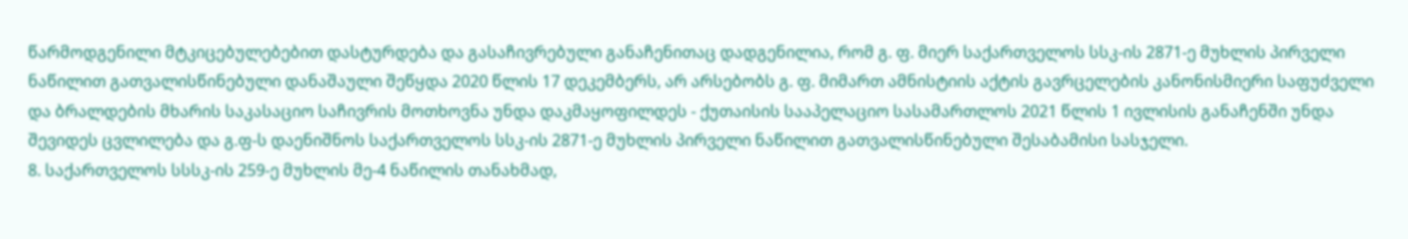წარმოდგენილი მტკიცებულებებით დასტურდება და გასაჩივრებული განაჩენითაც დადგენილია, რომ გ. ფ. მიერ საქართველოს სსკ-ის 2871-ე მუხლის პირველი ნაწილით გათვალისწინებული დანაშაული შეწყდა 2020 წლის 17 დეკემბერს, არ არსებობს გ. ფ. მიმართ ამნისტიის აქტის გავრცელების კანონისმიერი საფუძველი და ბრალდების მხარის საკასაციო საჩივრის მოთხოვნა უნდა დაკმაყოფილდეს - ქუთაისის სააპელაციო სასამართლოს 2021 წლის 1 ივლისის განაჩენში უნდა შევიდეს ცვლილება და გ.ფ-ს დაენიშნოს საქართველოს სსკ-ის 2871-ე მუხლის პირველი ნაწილით გათვალისწინებული შესაბამისი სასჯელი.
8. საქართველოს სსსკ-ის 259-ე მუხლის მე-4 ნაწილის თანახმად,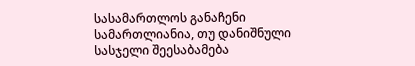სასამართლოს განაჩენი სამართლიანია, თუ დანიშნული სასჯელი შეესაბამება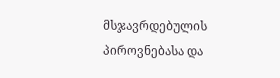მსჯავრდებულის პიროვნებასა და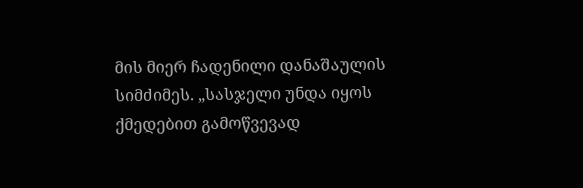მის მიერ ჩადენილი დანაშაულის სიმძიმეს. „სასჯელი უნდა იყოს ქმედებით გამოწვევად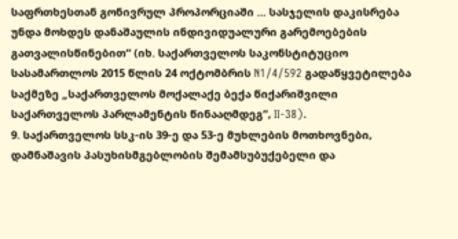საფრთხესთან გონივრულ პროპორციაში ... სასჯელის დაკისრება უნდა მოხდეს დანაშაულის ინდივიდუალური გარემოებების გათვალისწინებით“ (იხ. საქართველოს საკონსტიტუციო სასამართლოს 2015 წლის 24 ოქტომბრის N1/4/592 გადაწყვეტილება საქმეზე „საქართველოს მოქალაქე ბექა წიქარიშვილი საქართველოს პარლამენტის წინააღმდეგ“, II-38).
9. საქართველოს სსკ-ის 39-ე და 53-ე მუხლების მოთხოვნები, დამნაშავის პასუხისმგებლობის შემამსუბუქებელი და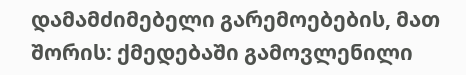დამამძიმებელი გარემოებების, მათ შორის: ქმედებაში გამოვლენილი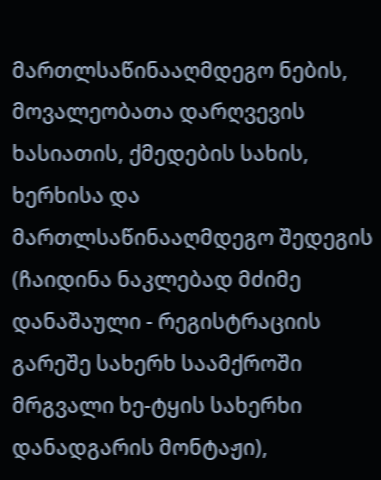მართლსაწინააღმდეგო ნების, მოვალეობათა დარღვევის ხასიათის, ქმედების სახის, ხერხისა და მართლსაწინააღმდეგო შედეგის (ჩაიდინა ნაკლებად მძიმე დანაშაული - რეგისტრაციის გარეშე სახერხ საამქროში მრგვალი ხე-ტყის სახერხი დანადგარის მონტაჟი),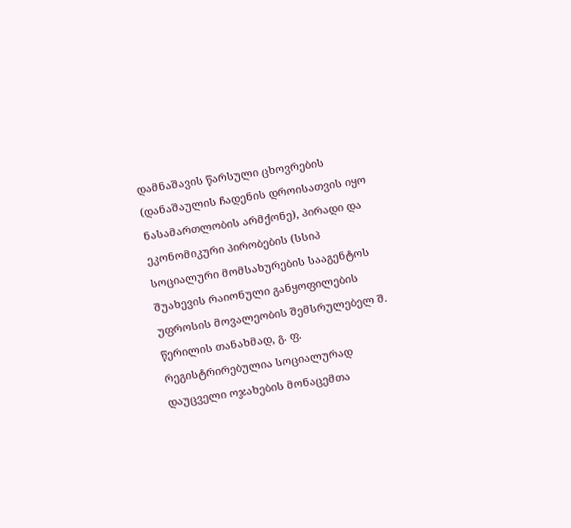დამნაშავის წარსული ცხოვრების (დანაშაულის ჩადენის დროისათვის იყო ნასამართლობის არმქონე), პირადი და ეკონომიკური პირობების (სსიპ სოციალური მომსახურების სააგენტოს შუახევის რაიონული განყოფილების უფროსის მოვალეობის შემსრულებელ შ. წერილის თანახმად, გ. ფ. რეგისტრირებულია სოციალურად დაუცველი ოჯახების მონაცემთა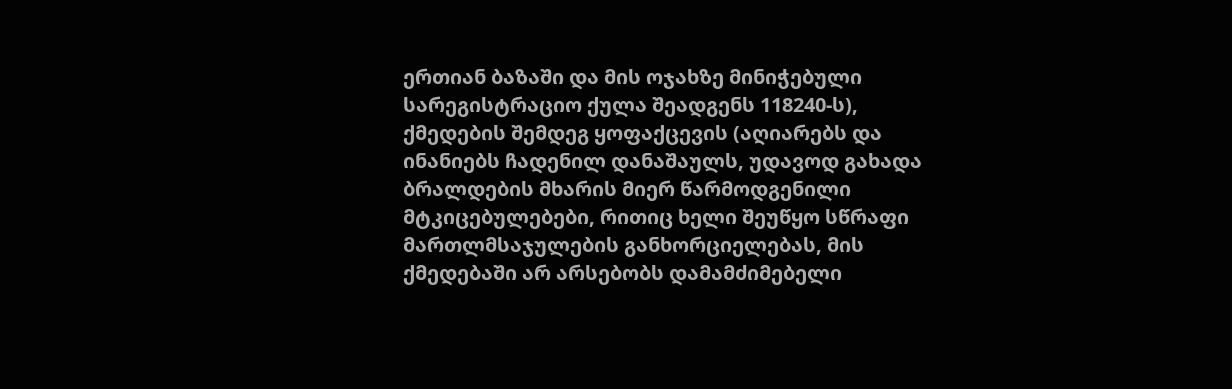ერთიან ბაზაში და მის ოჯახზე მინიჭებული სარეგისტრაციო ქულა შეადგენს 118240-ს), ქმედების შემდეგ ყოფაქცევის (აღიარებს და ინანიებს ჩადენილ დანაშაულს, უდავოდ გახადა ბრალდების მხარის მიერ წარმოდგენილი მტკიცებულებები, რითიც ხელი შეუწყო სწრაფი მართლმსაჯულების განხორციელებას, მის ქმედებაში არ არსებობს დამამძიმებელი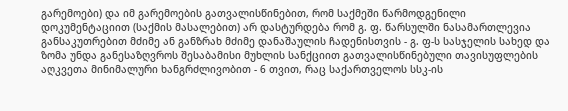გარემოები) და იმ გარემოების გათვალისწინებით, რომ საქმეში წარმოდგენილი დოკუმენტაციით (საქმის მასალებით) არ დასტურდება რომ გ. ფ. წარსულში ნასამართლევია განსაკუთრებით მძიმე ან განზრახ მძიმე დანაშაულის ჩადენისთვის - გ. ფ-ს სასჯელის სახედ და ზომა უნდა განესაზღვროს შესაბამისი მუხლის სანქციით გათვალისწინებული თავისუფლების აღკვეთა მინიმალური ხანგრძლივობით - 6 თვით, რაც საქართველოს სსკ-ის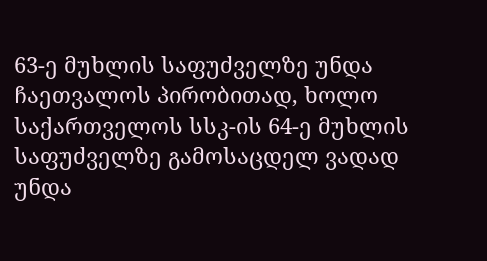63-ე მუხლის საფუძველზე უნდა ჩაეთვალოს პირობითად, ხოლო საქართველოს სსკ-ის 64-ე მუხლის საფუძველზე გამოსაცდელ ვადად უნდა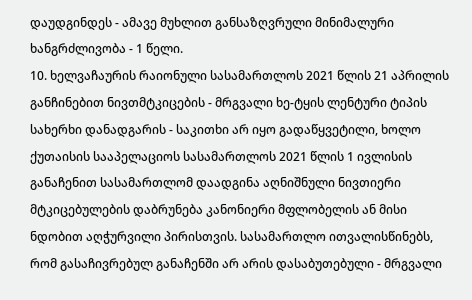დაუდგინდეს - ამავე მუხლით განსაზღვრული მინიმალური ხანგრძლივობა - 1 წელი.
10. ხელვაჩაურის რაიონული სასამართლოს 2021 წლის 21 აპრილის განჩინებით ნივთმტკიცების - მრგვალი ხე-ტყის ლენტური ტიპის სახერხი დანადგარის - საკითხი არ იყო გადაწყვეტილი, ხოლო ქუთაისის სააპელაციოს სასამართლოს 2021 წლის 1 ივლისის განაჩენით სასამართლომ დაადგინა აღნიშნული ნივთიერი მტკიცებულების დაბრუნება კანონიერი მფლობელის ან მისი ნდობით აღჭურვილი პირისთვის. სასამართლო ითვალისწინებს, რომ გასაჩივრებულ განაჩენში არ არის დასაბუთებული - მრგვალი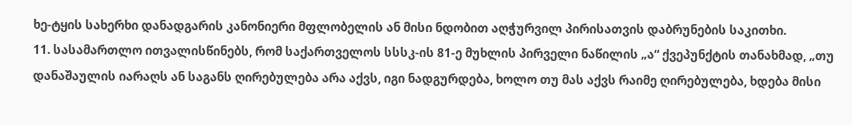ხე-ტყის სახერხი დანადგარის კანონიერი მფლობელის ან მისი ნდობით აღჭურვილ პირისათვის დაბრუნების საკითხი.
11. სასამართლო ითვალისწინებს, რომ საქართველოს სსსკ-ის 81-ე მუხლის პირველი ნაწილის „ა“ ქვეპუნქტის თანახმად, „თუ დანაშაულის იარაღს ან საგანს ღირებულება არა აქვს, იგი ნადგურდება, ხოლო თუ მას აქვს რაიმე ღირებულება, ხდება მისი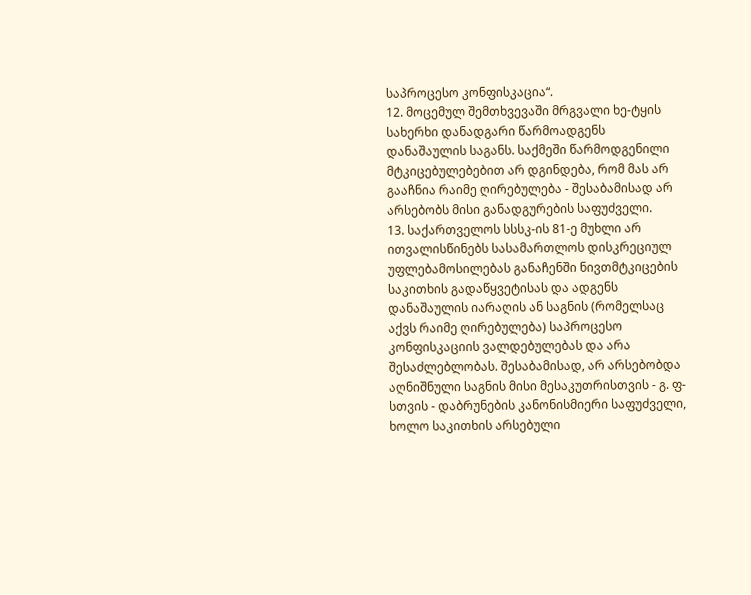საპროცესო კონფისკაცია“.
12. მოცემულ შემთხვევაში მრგვალი ხე-ტყის სახერხი დანადგარი წარმოადგენს დანაშაულის საგანს. საქმეში წარმოდგენილი მტკიცებულებებით არ დგინდება, რომ მას არ გააჩნია რაიმე ღირებულება - შესაბამისად არ არსებობს მისი განადგურების საფუძველი.
13. საქართველოს სსსკ-ის 81-ე მუხლი არ ითვალისწინებს სასამართლოს დისკრეციულ უფლებამოსილებას განაჩენში ნივთმტკიცების საკითხის გადაწყვეტისას და ადგენს დანაშაულის იარაღის ან საგნის (რომელსაც აქვს რაიმე ღირებულება) საპროცესო კონფისკაციის ვალდებულებას და არა შესაძლებლობას. შესაბამისად, არ არსებობდა აღნიშნული საგნის მისი მესაკუთრისთვის - გ. ფ-სთვის - დაბრუნების კანონისმიერი საფუძველი, ხოლო საკითხის არსებული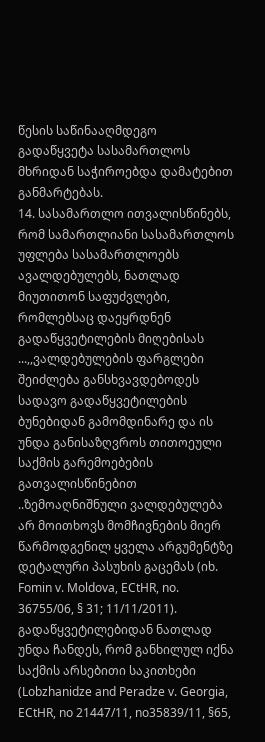წესის საწინააღმდეგო გადაწყვეტა სასამართლოს მხრიდან საჭიროებდა დამატებით განმარტებას.
14. სასამართლო ითვალისწინებს, რომ სამართლიანი სასამართლოს უფლება სასამართლოებს ავალდებულებს, ნათლად მიუთითონ საფუძვლები, რომლებსაც დაეყრდნენ გადაწყვეტილების მიღებისას ...,,ვალდებულების ფარგლები შეიძლება განსხვავდებოდეს სადავო გადაწყვეტილების ბუნებიდან გამომდინარე და ის უნდა განისაზღვროს თითოეული საქმის გარემოებების გათვალისწინებით ..ზემოაღნიშნული ვალდებულება არ მოითხოვს მომჩივნების მიერ წარმოდგენილ ყველა არგუმენტზე დეტალური პასუხის გაცემას (იხ. Fomin v. Moldova, ECtHR, no. 36755/06, § 31; 11/11/2011). გადაწყვეტილებიდან ნათლად უნდა ჩანდეს, რომ განხილულ იქნა საქმის არსებითი საკითხები (Lobzhanidze and Peradze v. Georgia, ECtHR, no 21447/11, no35839/11, §65,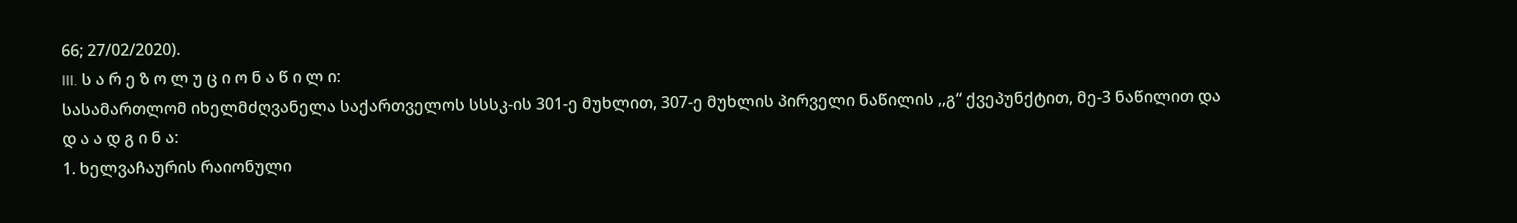66; 27/02/2020).
III. ს ა რ ე ზ ო ლ უ ც ი ო ნ ა წ ი ლ ი:
სასამართლომ იხელმძღვანელა საქართველოს სსსკ-ის 301-ე მუხლით, 307-ე მუხლის პირველი ნაწილის ,,გ“ ქვეპუნქტით, მე-3 ნაწილით და
დ ა ა დ გ ი ნ ა:
1. ხელვაჩაურის რაიონული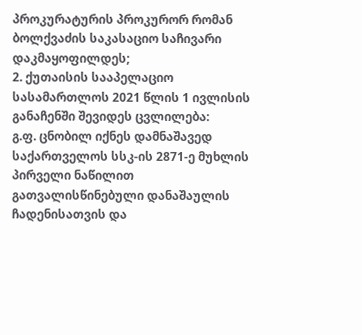პროკურატურის პროკურორ რომან ბოლქვაძის საკასაციო საჩივარი დაკმაყოფილდეს;
2. ქუთაისის სააპელაციო სასამართლოს 2021 წლის 1 ივლისის განაჩენში შევიდეს ცვლილება:
გ.ფ. ცნობილ იქნეს დამნაშავედ საქართველოს სსკ-ის 2871-ე მუხლის პირველი ნაწილით გათვალისწინებული დანაშაულის ჩადენისათვის და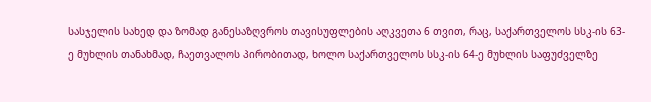სასჯელის სახედ და ზომად განესაზღვროს თავისუფლების აღკვეთა 6 თვით, რაც, საქართველოს სსკ-ის 63-ე მუხლის თანახმად, ჩაეთვალოს პირობითად, ხოლო საქართველოს სსკ-ის 64-ე მუხლის საფუძველზე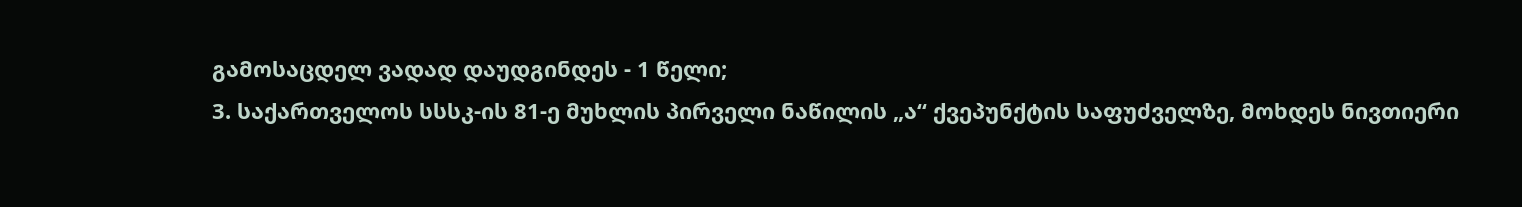გამოსაცდელ ვადად დაუდგინდეს - 1 წელი;
3. საქართველოს სსსკ-ის 81-ე მუხლის პირველი ნაწილის „ა“ ქვეპუნქტის საფუძველზე, მოხდეს ნივთიერი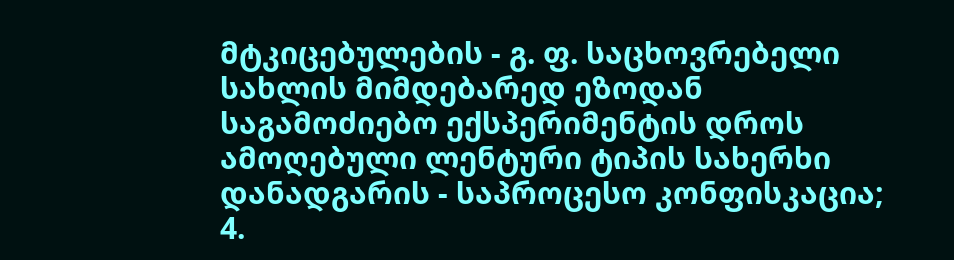მტკიცებულების - გ. ფ. საცხოვრებელი სახლის მიმდებარედ ეზოდან საგამოძიებო ექსპერიმენტის დროს ამოღებული ლენტური ტიპის სახერხი დანადგარის - საპროცესო კონფისკაცია;
4.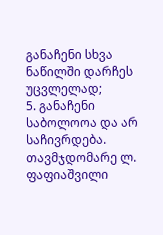განაჩენი სხვა ნაწილში დარჩეს უცვლელად;
5. განაჩენი საბოლოოა და არ საჩივრდება.
თავმჯდომარე ლ. ფაფიაშვილი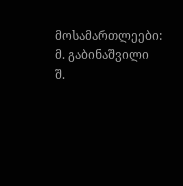მოსამართლეები: მ. გაბინაშვილი
შ.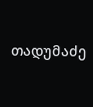თადუმაძე